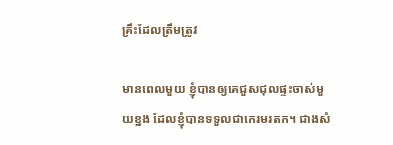គ្រឹះដែលត្រឹមត្រូវ

មានពេលមួយ ខ្ញុំបានឲ្យគេជួសជុលផ្ទះចាស់មួយខ្នង ដែលខ្ញុំបានទទួលជាកេរមរតក។ ជាងសំ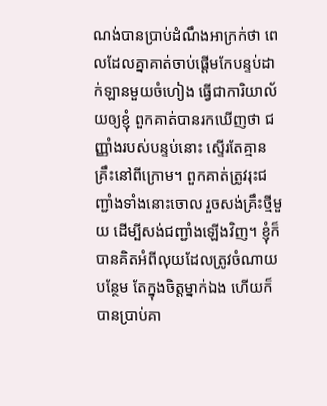ណង់បានប្រាប់ដំណឹងអាក្រក់ថា ពេលដែលគ្នាគាត់ចាប់ផ្តើមកែបន្ទប់ដាក់ឡានមួយចំហៀង ធ្វើជាការិយាល័យឲ្យខ្ញុំ ពួកគាត់បានរកឃើញថា ជញ្ញាំងរបស់បន្ទប់នោះ ស្ទើរតែគ្មានគ្រឹះនៅពីក្រោម។ ពួកគាត់ត្រូវរុះជញ្ជាំងទាំងនោះចោល រួចសង់គ្រឹះថ្មីមួយ ដើម្បីសង់ជញ្ជាំងឡើងវិញ។ ខ្ញុំក៏បានគិតអំពីលុយដែលត្រូវចំណាយបន្ថែម តែក្នុងចិត្តម្នាក់ឯង ហើយក៏បានប្រាប់គា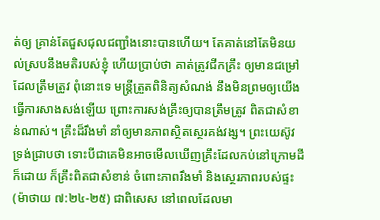ត់ឲ្យ គ្រាន់តែជួសជុលជញ្ជាំងនោះបានហើយ។ តែគាត់នៅតែមិនយល់ស្របនឹងមតិរបស់ខ្ញុំ ហើយប្រាប់ថា គាត់ត្រូវជីកគ្រឹះ ឲ្យមានជម្រៅដែលត្រឹមត្រូវ ពុំនោះទេ មន្ត្រីត្រួតពិនិត្យសំណង់ នឹងមិនព្រមឲ្យយើងធ្វើការសាងសង់ឡើយ ព្រោះការសង់គ្រឹះឲ្យបានត្រឹមត្រូវ ពិតជាសំខាន់ណាស់។ គ្រឹះដ៏រឹងមាំ នាំឲ្យមានភាពស្ថិតស្ថេរគង់វង្ស។ ព្រះយេស៊ូវទ្រង់ជ្រាបថា ទោះបីជាគេមិនអាចមើលឃើញគ្រឹះដែលកប់នៅក្រោមដីក៏ដោយ ក៏គ្រឹះពិតជាសំខាន់ ចំពោះភាពរឹងមាំ និងស្ថេរភាពរបស់ផ្ទះ(ម៉ាថាយ ៧:២៤-២៥) ជាពិសេស នៅពេលដែលមា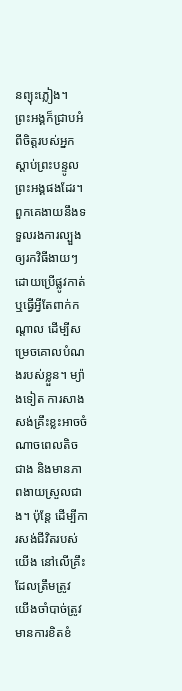នព្យុះភ្លៀង។   ព្រះអង្គក៏ជ្រាបអំពីចិត្តរបស់អ្នកស្តាប់ព្រះបន្ទូលព្រះអង្គផងដែរ។   ពួកគេងាយនឹងទទួលរងការល្បួង ឲ្យរកវិធីងាយៗ ដោយប្រើផ្លូវកាត់  ឬធ្វើអ្វីតែពាក់កណ្តាល ដើម្បីសម្រេចគោលបំណងរបស់ខ្លួន។ ម្យ៉ាងទៀត ការសាងសង់គ្រឹះខ្លះអាចចំណាចពេលតិចជាង និងមានភាពងាយស្រួលជាង។ ប៉ុន្តែ ដើម្បីការសង់ជីវិតរបស់យើង នៅលើគ្រឹះដែលត្រឹមត្រូវ យើងចាំបាច់ត្រូវមានការខិតខំ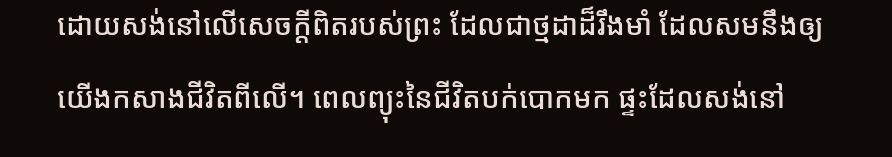ដោយសង់នៅលើសេចក្តីពិតរបស់ព្រះ ដែលជាថ្មដាដ៏រឹងមាំ ដែលសមនឹងឲ្យយើងកសាងជីវិតពីលើ។ ពេលព្យុះនៃជីវិតបក់បោកមក ផ្ទះដែលសង់នៅ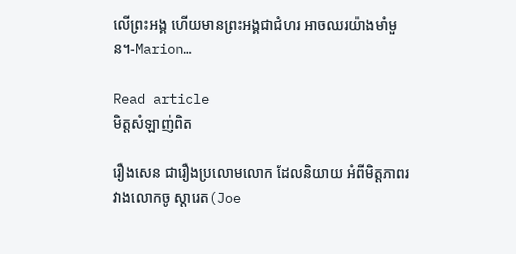លើព្រះអង្គ ហើយមានព្រះអង្គជាជំហរ អាចឈរយ៉ាងមាំមួន។-Marion…

Read article
មិត្តសំឡាញ់ពិត

រឿងសេន ជារឿងប្រលោមលោក ដែលនិយាយ អំពីមិត្តភាពរវាងលោកចូ ស្តារេត(Joe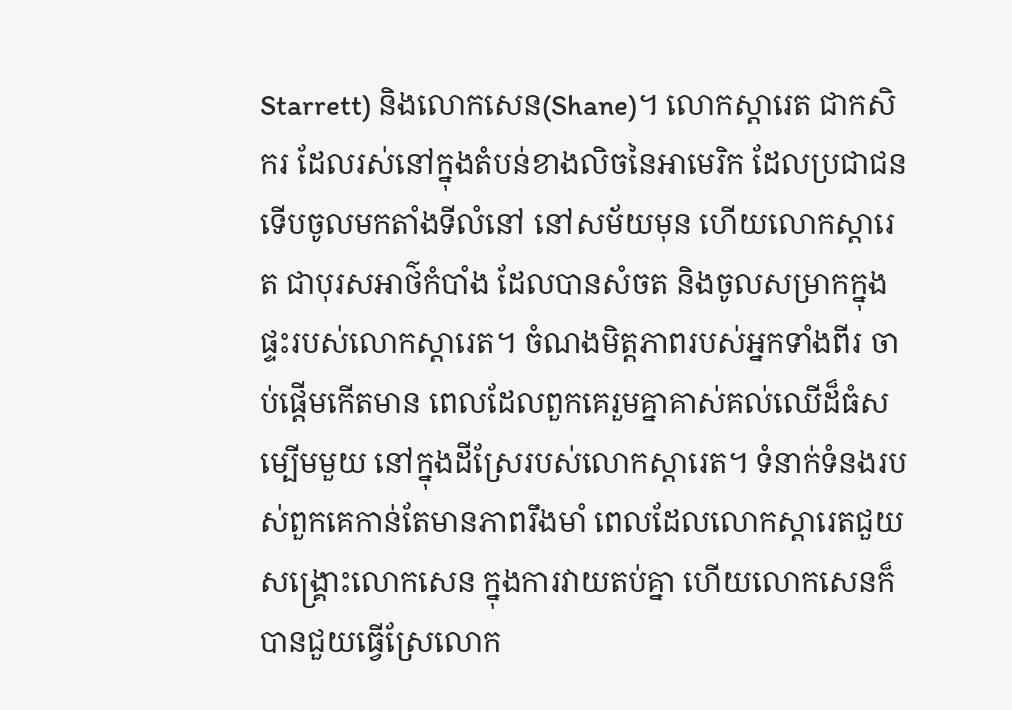Starrett) និងលោកសេន(Shane)។ លោកស្តារេត ជាកសិករ ដែលរស់នៅក្នុងតំបន់ខាងលិចនៃអាមេរិក ដែលប្រជាជនទើបចូលមកតាំងទីលំនៅ នៅសម័យមុន ហើយលោកស្តារេត ជាបុរសអាថ៌កំបាំង ដែលបានសំចត និងចូលសម្រាកក្នុងផ្ទះរបស់លោកស្តារេត។ ចំណងមិត្តភាពរបស់អ្នកទាំងពីរ ចាប់ផ្តើមកើតមាន ពេលដែលពួកគេរួមគ្នាគាស់គល់ឈើដ៏ធំសម្បើមមួយ នៅក្នុងដីស្រែរបស់លោកស្តារេត។ ទំនាក់ទំនងរបស់ពួកគេកាន់តែមានភាពរឹងមាំ ពេលដែលលោកស្តារេតជួយសង្រ្គោះលោកសេន ក្នុងការវាយតប់គ្នា ហើយលោកសេនក៏បានជួយធ្វើស្រែលោក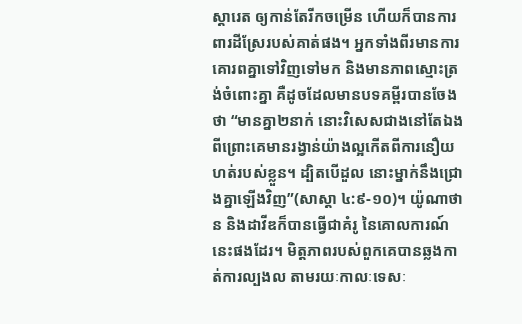ស្តារេត ឲ្យកាន់តែរីកចម្រើន ហើយក៏បានការពារដីស្រែរបស់គាត់ផង។ អ្នកទាំងពីរមានការគោរពគ្នាទៅវិញទៅមក និងមានភាពស្មោះត្រង់ចំពោះគ្នា គឺដូចដែលមានបទគម្ពីរបានចែងថា “មានគ្នា២នាក់ នោះវិសេសជាងនៅតែឯង ពីព្រោះគេមានរង្វាន់យ៉ាងល្អកើតពីការនឿយហត់របស់ខ្លួន។ ដ្បិតបើដួល នោះម្នាក់នឹងជ្រោងគ្នាឡើងវិញ”(សាស្តា ៤:៩-១០)។ យ៉ូណាថាន និងដាវីឌក៏បានធ្វើជាគំរូ នៃគោលការណ៍នេះផងដែរ។ មិត្តភាពរបស់ពួកគេបានឆ្លងកាត់ការល្បងល តាមរយៈកាលៈទេសៈ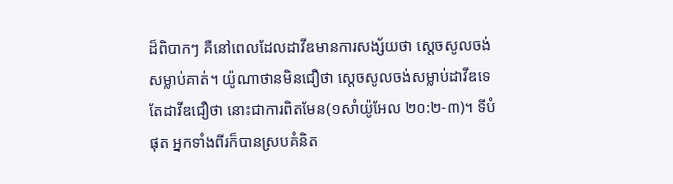ដ៏ពិបាកៗ គឺនៅពេលដែលដាវីឌមានការសង្ស័យថា ស្តេចសូលចង់សម្លាប់គាត់។ យ៉ូណាថានមិនជឿថា ស្តេចសូលចង់សម្លាប់ដាវីឌទេ តែដាវីឌជឿថា នោះជាការពិតមែន(១សាំយ៉ូអែល ២០:២-៣)។ ទីបំផុត អ្នកទាំងពីរក៏បានស្របគំនិត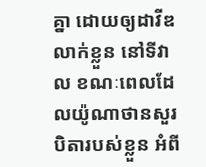គ្នា ដោយឲ្យដាវីឌលាក់ខ្លួន នៅទីវាល ខណៈពេលដែលយ៉ូណាថានសួរបិតារបស់ខ្លួន អំពី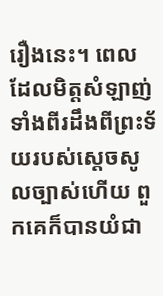រឿងនេះ។ ពេលដែលមិត្តសំឡាញ់ទាំងពីរដឹងពីព្រះទ័យរបស់ស្តេចសូលច្បាស់ហើយ ពួកគេក៏បានយំជា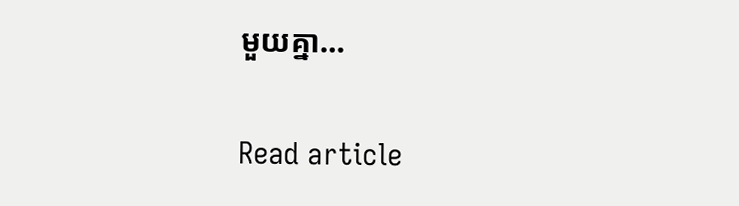មួយគ្នា…

Read article